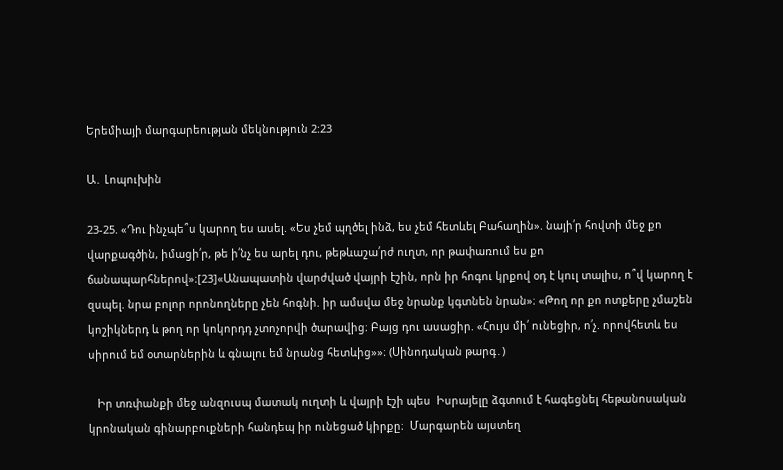Երեմիայի մարգարեության մեկնություն 2:23

Ա․ Լոպուխին

23-25. «Դու ինչպե՞ս կարող ես ասել. «Ես չեմ պղծել ինձ, ես չեմ հետևել Բահաղին». նայի՛ր հովտի մեջ քո վարքագծին, իմացի՛ր, թե ի՛նչ ես արել դու, թեթևաշա՛րժ ուղտ, որ թափառում ես քո ճանապարհներով»։[23]«Անապատին վարժված վայրի էշին, որն իր հոգու կրքով օդ է կուլ տալիս, ո՞վ կարող է զսպել. նրա բոլոր որոնողները չեն հոգնի. իր ամսվա մեջ նրանք կգտնեն նրան»։ «Թող որ քո ոտքերը չմաշեն կոշիկներդ և թող որ կոկորդդ չտոչորվի ծարավից։ Բայց դու ասացիր. «Հույս մի՛ ունեցիր, ո՛չ. որովհետև ես սիրում եմ օտարներին և գնալու եմ նրանց հետևից»»։ (Սինոդական թարգ․)

   Իր տռփանքի մեջ անզուսպ մատակ ուղտի և վայրի էշի պես  Իսրայելը ձգտում է հագեցնել հեթանոսական կրոնական գինարբուքների հանդեպ իր ունեցած կիրքը։  Մարգարեն այստեղ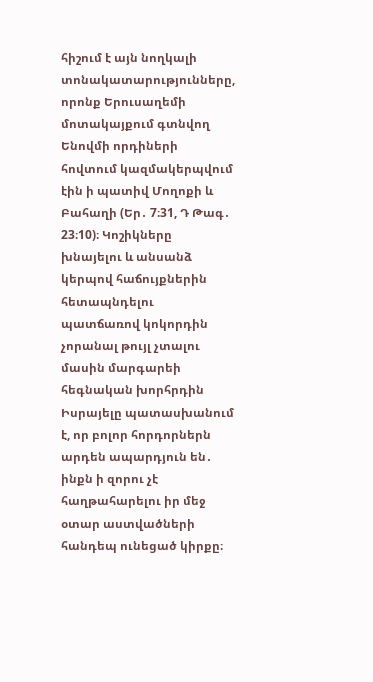հիշում է այն նողկալի տոնակատարությունները, որոնք Երուսաղեմի մոտակայքում գտնվող Ենովմի որդիների հովտում կազմակերպվում էին ի պատիվ Մողոքի և Բահաղի (Եր․ 7։31, Դ Թագ․ 23։10)։ Կոշիկները խնայելու և անսանձ կերպով հաճույքներին հետապնդելու պատճառով կոկորդին չորանալ թույլ չտալու մասին մարգարեի հեգնական խորհրդին Իսրայելը պատասխանում է, որ բոլոր հորդորներն արդեն ապարդյուն են․ ինքն ի զորու չէ հաղթահարելու իր մեջ օտար աստվածների հանդեպ ունեցած կիրքը։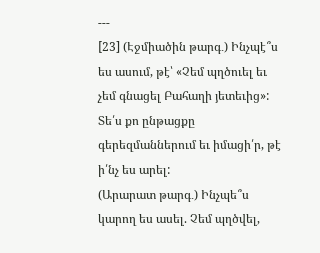---
[23] (Էջմիածին թարգ․) Ինչպէ՞ս ես ասում, թէ՝ «Չեմ պղծուել եւ չեմ գնացել Բահաղի յետեւից»: Տե՛ս քո ընթացքը գերեզմաններում եւ իմացի՛ր, թէ ի՛նչ ես արել:
(Արարատ թարգ․) Ինչպե՞ս կարող ես ասել. Չեմ պղծվել,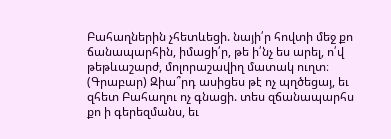Բահաղներին չհետևեցի. նայի՛ր հովտի մեջ քո ճանապարհին, իմացի՛ր, թե ի՛նչ ես արել, ո՛վ թեթևաշարժ, մոլորաշավիղ մատակ ուղտ։
(Գրաբար) Զիա՞րդ ասիցես թէ ոչ պղծեցայ, եւ զհետ Բահաղու ոչ գնացի. տես զճանապարհս քո ի գերեզմանս, եւ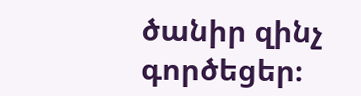ծանիր զինչ գործեցեր։